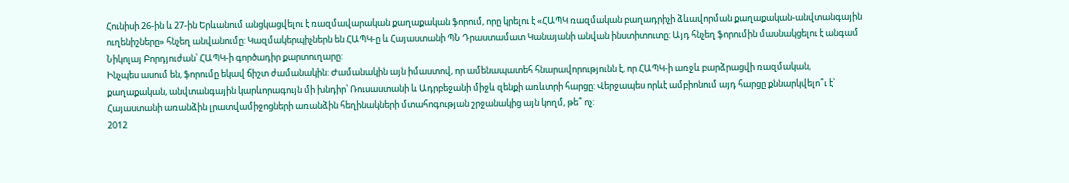Հունիսի 26-ին և 27-ին Երևանում անցկացվելու է ռազմավարական քաղաքական ֆորում, որը կրելու է «ՀԱՊԿ ռազմական բաղադրիչի ձևավորման քաղաքական-անվտանգային ուղենիշները» հնչեղ անվանումը: Կազմակերպիչներն են ՀԱՊԿ-ը և Հայաստանի ՊՆ Դրաստամատ Կանայանի անվան ինստիտուտը: Այդ հնչեղ ֆորումին մասնակցելու է անգամ Նիկոլայ Բորդյուժան՝ ՀԱՊԿ-ի գործադիր քարտուղարը:
Ինչպես ասում են, ֆորումը եկավ ճիշտ ժամանակին: Ժամանակին այն իմաստով, որ ամենապատեհ հնարավորությունն է, որ ՀԱՊԿ-ի առջև բարձրացվի ռազմական, քաղաքական, անվտանգային կարևորագույն մի խնդիր՝ Ռուսաստանի և Ադրբեջանի միջև զենքի առևտրի հարցը: Վերջապես որևէ ամբիոնում այդ հարցը քննարկվելո՞ւ է՝ Հայաստանի առանձին լրատվամիջոցների առանձին հեղինակների մտահոգության շրջանակից այն կողմ, թե՞ ոչ:
2012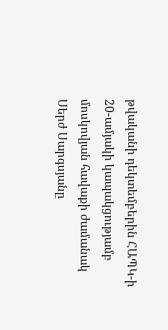թվականի դեկտեմբերին ՀԱՊԿ-ի 20-ամյակի կապակցությամբ մոսկովյան հավաքի ժամանակ Սերժ Սարգսյանը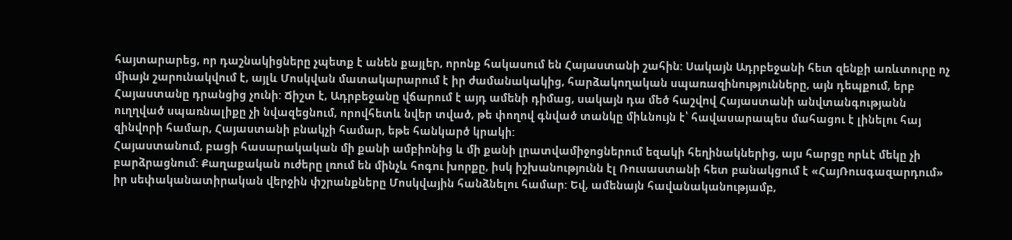հայտարարեց, որ դաշնակիցները չպետք է անեն քայլեր, որոնք հակասում են Հայաստանի շահին: Սակայն Ադրբեջանի հետ զենքի առևտուրը ոչ միայն շարունակվում է, այլև Մոսկվան մատակարարում է իր ժամանակակից, հարձակողական սպառազինությունները, այն դեպքում, երբ Հայաստանը դրանցից չունի: Ճիշտ է, Ադրբեջանը վճարում է այդ ամենի դիմաց, սակայն դա մեծ հաշվով Հայաստանի անվտանգությանն ուղղված սպառնալիքը չի նվազեցնում, որովհետև նվեր տված, թե փողով գնված տանկը միևնույն է՝ հավասարապես մահացու է լինելու հայ զինվորի համար, Հայաստանի բնակչի համար, եթե հանկարծ կրակի:
Հայաստանում, բացի հասարակական մի քանի ամբիոնից և մի քանի լրատվամիջոցներում եզակի հեղինակներից, այս հարցը որևէ մեկը չի բարձրացնում: Քաղաքական ուժերը լռում են մինչև հոգու խորքը, իսկ իշխանությունն էլ Ռուսաստանի հետ բանակցում է «ՀայՌուսգազարդում» իր սեփականատիրական վերջին փշրանքները Մոսկվային հանձնելու համար: Եվ, ամենայն հավանականությամբ,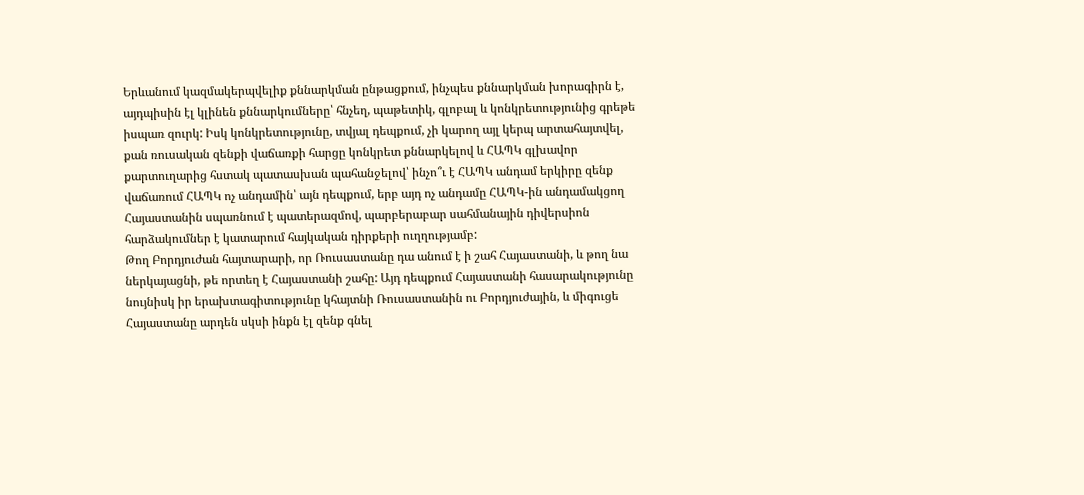Երևանում կազմակերպվելիք քննարկման ընթացքում, ինչպես քննարկման խորագիրն է, այդպիսին էլ կլինեն քննարկումները՝ հնչեղ, պաթետիկ, գլոբալ և կոնկրետությունից գրեթե իսպառ զուրկ: Իսկ կոնկրետությունը, տվյալ դեպքում, չի կարող այլ կերպ արտահայտվել, քան ռուսական զենքի վաճառքի հարցը կոնկրետ քննարկելով և ՀԱՊԿ գլխավոր քարտուղարից հստակ պատասխան պահանջելով՝ ինչո՞ւ է ՀԱՊԿ անդամ երկիրը զենք վաճառում ՀԱՊԿ ոչ անդամին՝ այն դեպքում, երբ այդ ոչ անդամը ՀԱՊԿ-ին անդամակցող Հայաստանին սպառնում է պատերազմով, պարբերաբար սահմանային դիվերսիոն հարձակումներ է կատարում հայկական դիրքերի ուղղությամբ:
Թող Բորդյուժան հայտարարի, որ Ռուսաստանը դա անում է ի շահ Հայաստանի, և թող նա ներկայացնի, թե որտեղ է Հայաստանի շահը: Այդ դեպքում Հայաստանի հասարակությունը նույնիսկ իր երախտագիտությունը կհայտնի Ռուսաստանին ու Բորդյուժային, և միգուցե Հայաստանը արդեն սկսի ինքն էլ զենք գնել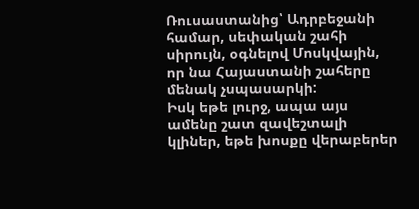Ռուսաստանից՝ Ադրբեջանի համար, սեփական շահի սիրույն, օգնելով Մոսկվային, որ նա Հայաստանի շահերը մենակ չսպասարկի:
Իսկ եթե լուրջ, ապա այս ամենը շատ զավեշտալի կլիներ, եթե խոսքը վերաբերեր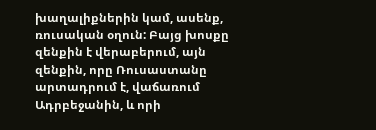խաղալիքներին կամ, ասենք, ռուսական օղուն: Բայց խոսքը զենքին է վերաբերում, այն զենքին, որը Ռուսաստանը արտադրում է, վաճառում Ադրբեջանին, և որի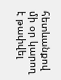հետևանքով մի օր կարող է թափվել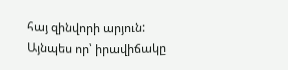հայ զինվորի արյուն: Այնպես որ՝ իրավիճակը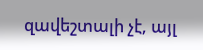զավեշտալի չէ, այլ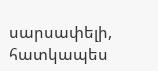սարսափելի, հատկապես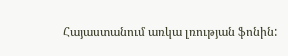Հայաստանում առկա լռության ֆոնին: